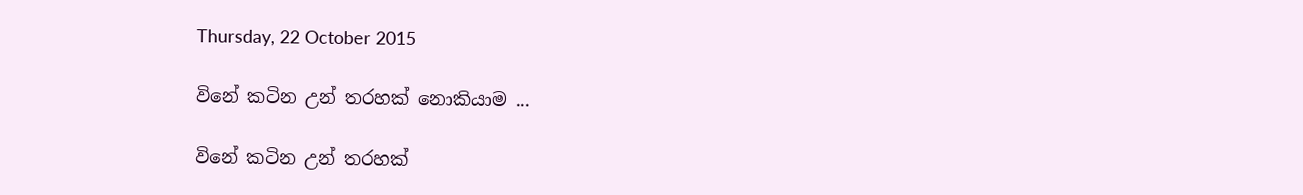Thursday, 22 October 2015

විනේ කටින උන් තරහක් නොකියාම ...

විනේ කටින උන් තරහක්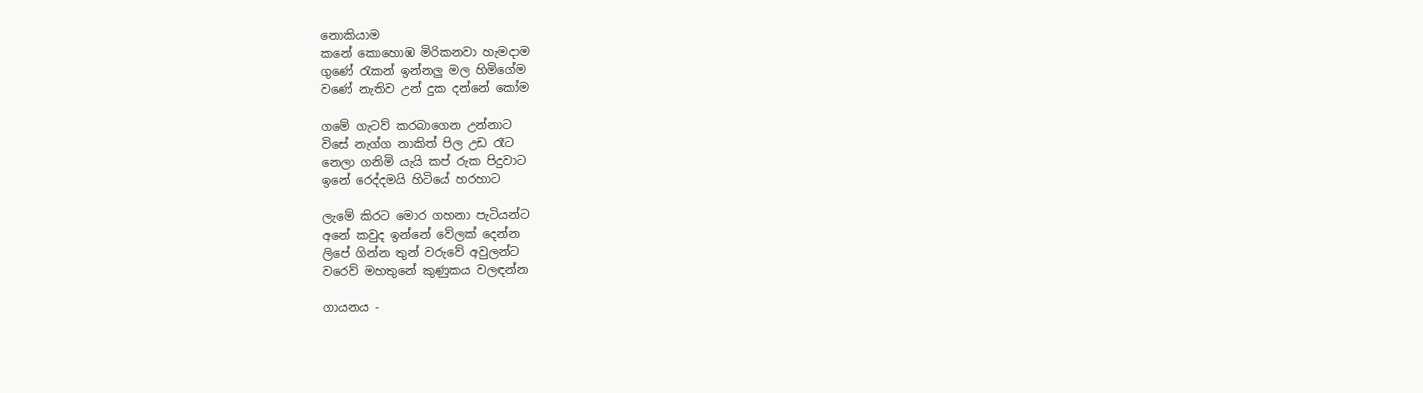නොකියාම
කනේ කොහොඹ මිරිකනවා හැමදාම
ගුණේ රැකන් ඉන්නලු මල හිමිගේම
වණේ නැතිව උන් දුක දන්නේ කෝම

ගමේ ගැටව් කරබාගෙන උන්නාට
විසේ නැග්ග නාකිත් පිල උඩ රෑට
නෙලා ගනිමි යැයි කප් රුක පිදුවාට
ඉනේ රෙද්දමයි හිටියේ හරහාට

ලැමේ කිරට මොර ගහනා පැටියන්ට
අනේ කවුද ඉන්නේ වේලක් දෙන්න
ලිපේ ගින්න තුන් වරුවේ අවුලන්ට
වරෙව් මහතුනේ කුණුකය වලඳන්න

ගායනය -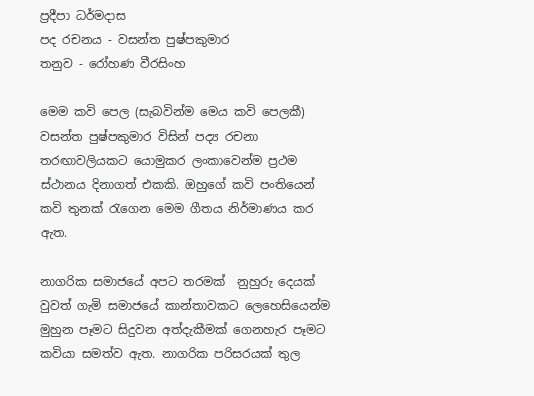ප්‍රදීපා ධර්මදාස
පද රචනය - වසන්ත පුෂ්පකුමාර
තනුව - රෝහණ වීරසිංහ

මෙම කවි පෙල (සැබවින්ම මෙය කවි පෙලකී) වසන්ත පුෂ්පකුමාර විසින් පද්‍ය රචනා තරඟාවලියකට යොමුකර ලංකාවෙන්ම ප්‍රථම ස්ථානය දිනාගත් එකකි. ඔහුගේ කවි පංතියෙන් කවි තුනක් රැගෙන මෙම ගීතය නිර්මාණය කර ඇත.

නාගරික සමාජයේ අපට තරමක්  නුහුරු දෙයක් වුවත් ගැමි සමාජයේ කාන්තාවකට ලෙහෙසියෙන්ම මුහුන පෑමට සිදුවන අත්දැකීමක් ගෙනහැර පෑමට කවියා සමත්ව ඇත. නාගරික පරිසරයක් තුල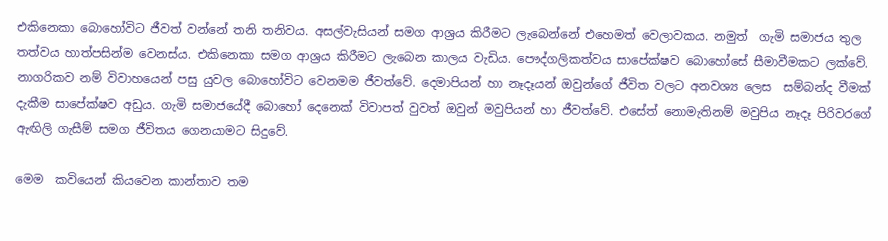එකිනෙකා බොහෝවිට ජීවත් වන්නේ තනි තනිවය. අසල්වැසියන් සමග ආශ්‍රය කිරීමට ලැබෙන්නේ එහෙමත් වෙලාවකය. නමුත්  ගැමි සමාජය තුල තත්වය හාත්පසින්ම වෙනස්ය. එකිනෙකා සමග ආශ්‍රය කිරීමට ලැබෙන කාලය වැඩිය. පෞද්ගලිකත්වය සාපේක්ෂව බොහෝසේ සීමාවීමකට ලක්වේ. නාගරිකව නම් විවාහයෙන් පසු යුවල බොහෝවිට වෙනමම ජීවත්වේ. දෙමාපියන් හා නෑදෑයන් ඔවුන්ගේ ජීවිත වලට අනවශ්‍ය ලෙස  සම්බන්ද වීමක් දැකීම සාපේක්ෂව අඩුය. ගැමි සමාජයේදී බොහෝ දෙනෙක් විවාපත් වුවත් ඔවුන් මවුපියන් හා ජීවත්වේ. එසේත් නොමැතිනම් මවුපිය නෑදෑ පිරිවරගේ ඇඟිලි ගැසීම් සමග ජීවිතය ගෙනයාමට සිදුවේ.

මෙම  කවියෙන් කියවෙන කාන්තාව තම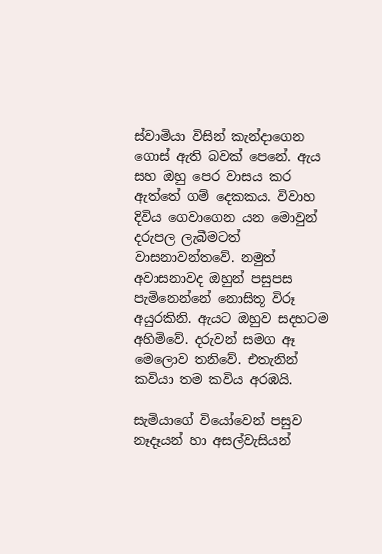ස්වාමියා විසින් කැන්දාගෙන ගොස් ඇති බවක් පෙනේ. ඇය සහ ඔහු පෙර වාසය කර ඇත්තේ ගම් දෙකකය. විවාහ දිවිය ගෙවාගෙන යන මොවුන් දරුපල ලැබීමටත් වාසනාවන්තවේ. නමුත් අවාසනාවද ඔහුන් පසුපස  පැමිනෙන්නේ නොසිතූ විරූ අයුරකිනි. ඇයට ඔහුව සදහටම අහිමිවේ. දරුවන් සමග ඈ මෙලොව තනිවේ. එතැනින් කවියා තම කවිය අරඹයි.

සැමියාගේ වියෝවෙන් පසුව නෑදෑයන් හා අසල්වැසියන්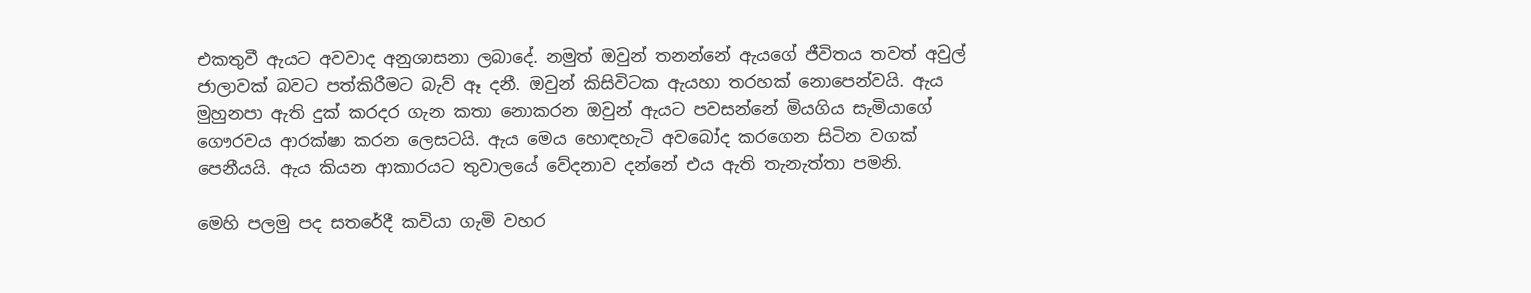එකතුවී ඇයට අවවාද අනුශාසනා ලබාදේ. නමුත් ඔවුන් තනන්නේ ඇයගේ ජීවිතය තවත් අවුල්  ජාලාවක් බවට පත්කිරීමට බැව් ඈ දනී. ඔවුන් කිසිවිටක ඇයහා තරහක් නොපෙන්වයි. ඇය මුහුනපා ඇති දුක් කරදර ගැන කතා නොකරන ඔවුන් ඇයට පවසන්නේ මියගිය සැමියාගේ ගෞරවය ආරක්ෂා කරන ලෙසටයි. ඇය මෙය හොඳහැටි අවබෝද කරගෙන සිටින වගක් පෙනීයයි. ඇය කියන ආකාරයට තුවාලයේ වේදනාව දන්නේ එය ඇති තැනැත්තා පමනි.

මෙහි පලමු පද සතරේදී කවියා ගැමි වහර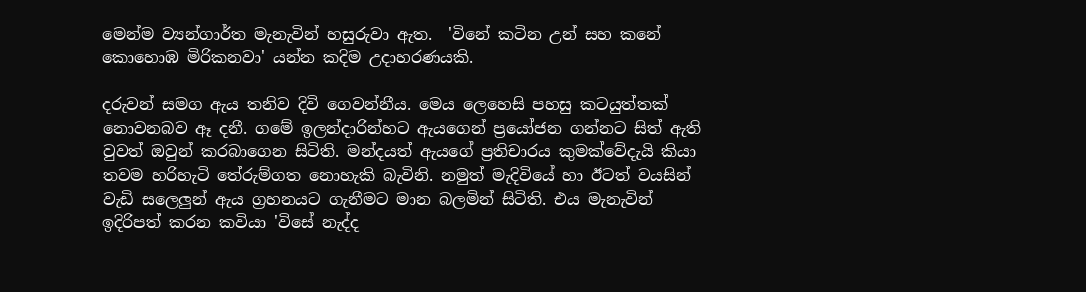මෙන්ම ව්‍යන්ගාර්ත මැනැවින් හසුරුවා ඇත.  'විනේ කටින උන් සහ කනේ කොහොඹ මිරිකනවා' යන්න කදිම උදාහරණයකි.

දරුවන් සමග ඇය තනිව දිවි ගෙවන්නීය. මෙය ලෙහෙසි පහසු කටයුත්තක් නොවනබව ඈ දනී. ගමේ ඉලන්දාරින්හට ඇයගෙන් ප්‍රයෝජන ගන්නට සිත් ඇති වුවත් ඔවුන් කරබාගෙන සිටිති. මන්දයත් ඇයගේ ප්‍රතිචාරය කුමක්වේදැයි කියා තවම හරිහැටි තේරුම්ගත නොහැකි බැවිනි. නමුත් මැදිවියේ හා ඊටත් වයසින් වැඩි සලෙලුන් ඇය ග්‍රහනයට ගැනීමට මාන බලමින් සිටිති. එය මැනැවින් ඉදිරිපත් කරන කවියා 'විසේ නැද්ද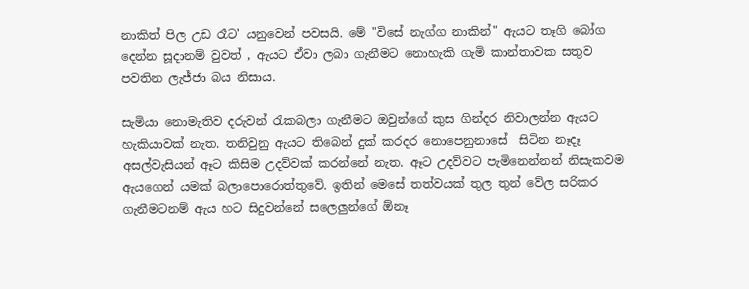නාකිත් පිල උඩ රෑට' යනුවෙන් පවසයි. මේ "විසේ නැග්ග නාකින්" ඇයට තෑගි බෝග දෙන්න සූදානම් වුවත් , ඇයට ඒවා ලබා ගැනීමට නොහැකි ගැමි කාන්තාවක සතුව පවතින ලැජ්ජා බය නිසාය.

සැමියා නොමැතිව දරුවන් රැකබලා ගැනීමට ඔවුන්ගේ කුස ගින්දර නිවාලන්න ඇයට හැකියාවක් නැත. තනිවුනු ඇයට තිබෙන් දුක් කරදර නොපෙනුනාසේ  සිටින නෑදෑ අසල්වැසියන් ඈට කිසිම උදව්වක් කරන්නේ නැත. ඈට උදව්වට පැමිනෙන්නන් නිසැකවම ඇයගෙන් යමක් බලාපොරොත්තුවේ. ඉතින් මෙසේ තත්වයක් තුල තුන් වේල සරිකර ගැනීමටනම් ඇය හට සිදුවන්නේ සලෙලුන්ගේ ඕනෑ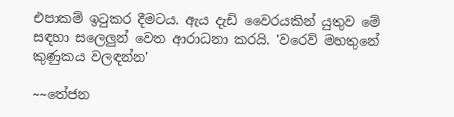එපාකම් ඉටුකර දීමටය. ඇය දැඩි වෛරයකින් යුතුව මේ සඳහා සලෙලුන් වෙත ආරාධනා කරයි. 'වරෙව් මහතුනේ කුණුකය වලඳන්න'

~~තේජන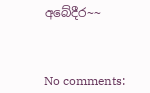අබේදීර~~



No comments: